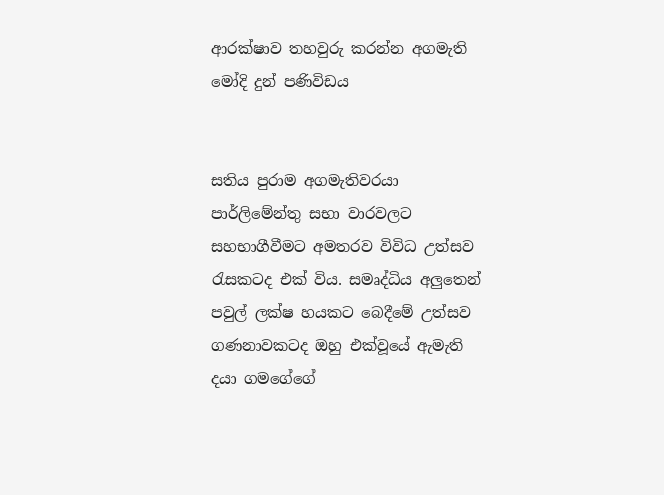ආරක්ෂාව තහවුරු කරන්න අගමැති මෝදි දුන් පණිවිඩය


සතිය පුරාම අගමැතිවරයා පාර්ලිමේන්තු සභා වාරවලට සහභාගීවීමට අමතරව විවිධ උත්සව රැසකටද එක් විය. සමෘද්ධිය අලුතෙන් පවුල් ලක්ෂ හයකට බෙදීමේ උත්සව ගණනාවකටද ඔහු එක්වූයේ ඇමැති දයා ගමගේගේ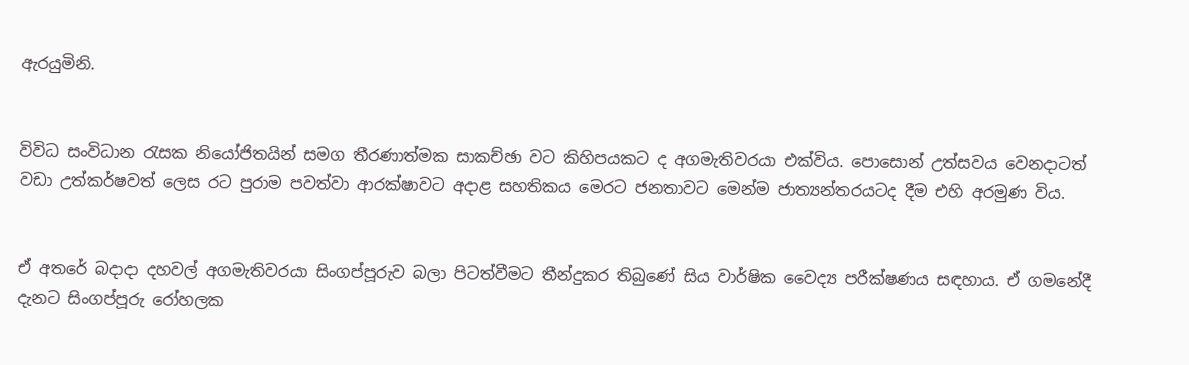ඇරයුමිනි.


විවිධ සංවිධාන රැසක නියෝජිතයින් සමග තීරණාත්මක සාකච්ඡා වට කිහිපයකට ද අගමැතිවරයා එක්විය. පොසොන් උත්සවය වෙනදාටත් වඩා උත්කර්ෂවත් ලෙස රට පුරාම පවත්වා ආරක්ෂාවට අදාළ සහතිකය මෙරට ජනතාවට මෙන්ම ජාත්‍යන්තරයටද දීම එහි අරමුණ විය.


ඒ අතරේ බදාදා දහවල් අගමැතිවරයා සිංගප්පූරුව බලා පිටත්වීමට තීන්දුකර තිබුණේ සිය වාර්ෂික වෛද්‍ය පරීක්ෂණය සඳහාය. ඒ ගමනේදී දැනට සිංගප්පූරු රෝහලක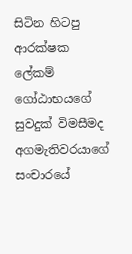සිටින හිටපු ආරක්ෂක ලේකම් ගෝඨාභයගේ සුවදුක් විමසීමද අගමැතිවරයාගේ සංචාරයේ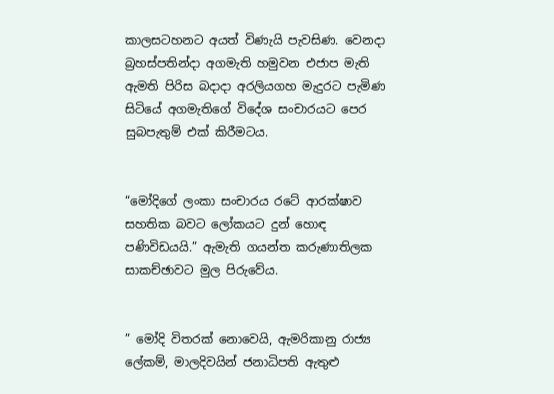කාලසටහනට අයත් විණැයි පැවසිණ. වෙනදා බ්‍රහස්පතින්දා අගමැති හමුවන එජාප මැති ඇමති පිරිස බදාදා අරලියගහ මැදුරට පැමිණ සිටියේ අගමැතිගේ විදේශ සංචාරයට පෙර සුබපැතුම් එක් කිරීමටය.


“මෝදිගේ ලංකා සංචාරය රටේ ආරක්ෂාව සහතික බවට ලෝකයට දුන් හොඳ පණිවිඩයයි.” ඇමැති ගයන්ත කරුණාතිලක සාකච්ඡාවට මුල පිරුවේය.


” මෝදි විතරක් නොවෙයි, ඇමරිකානු රාජ්‍ය ලේකම්, මාලදිවයින් ජනාධිපති ඇතුළු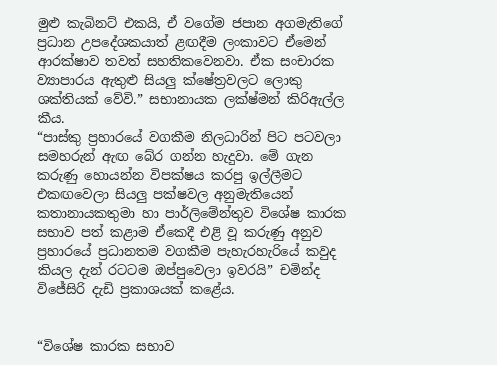මුළු කැබිනට් එකයි, ඒ වගේම ජපාන අගමැතිගේ ප්‍රධාන උපදේශකයාත් ළඟදීම ලංකාවට ඒමෙන් ආරක්ෂාව තවත් සහතිකවෙනවා. ඒක සංචාරක ව්‍යාපාරය ඇතුළු සියලු ක්ෂේත්‍රවලට ලොකු ශක්තියක් වේවි.” සභානායක ලක්ෂ්මන් කිරිඇල්ල කීය.
“පාස්කු ප්‍රහාරයේ වගකීම නිලධාරින් පිට පටවලා සමහරුන් ඇඟ බේර ගන්න හැදුවා. මේ ගැන කරුණු හොයන්න විපක්ෂය කරපු ඉල්ලීමට එකඟවෙලා සියලු පක්ෂවල අනුමැතියෙන් කතානායකතුමා හා පාර්ලිමේන්තුව විශේෂ කාරක සභාව පත් කළාම ඒකෙදී එළි වූ කරුණු අනුව ප්‍රහාරයේ ප්‍රධානතම වගකීම පැහැරහැරියේ කවුද කියල දැන් රටටම ඔප්පුවෙලා ඉවරයි” චමින්ද විජේසිරි දැඩි ප්‍රකාශයක් කළේය.


“විශේෂ කාරක සභාව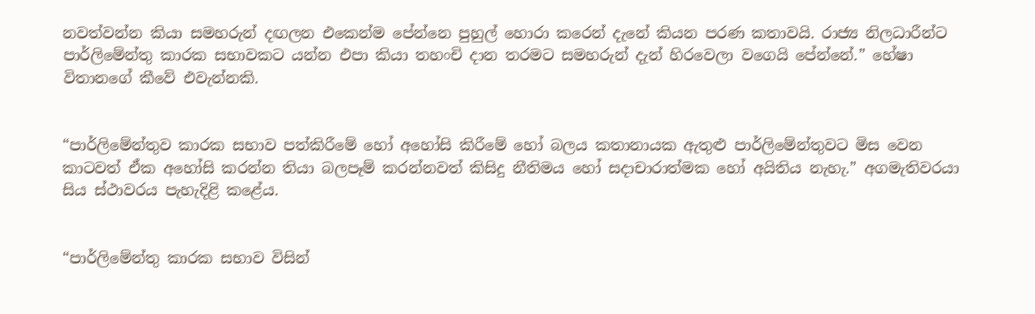නවත්වන්න කියා සමහරුන් දඟලන එකෙන්ම පේන්නෙ පුහුල් හොරා කරෙන් දැනේ කියන පරණ කතාවයි. රාජ්‍ය නිලධාරීන්ට පාර්ලිමේන්තු කාරක සභාවකට යන්න එපා කියා තහංචි දාන තරමට සමහරුන් දැන් හිරවෙලා වගෙයි පේන්නේ.” හේෂා විතානගේ කීවේ එවැන්නකි.


“පාර්ලිමේන්තුව කාරක සභාව පත්කිරීමේ හෝ අහෝසි කිරීමේ හෝ බලය කතානායක ඇතුළු පාර්ලිමේන්තුවට මිස වෙන කාටවත් ඒක අහෝසි කරන්න තියා බලපෑම් කරන්නවත් කිසිදු නීතිමය හෝ සදාචාරාත්මක හෝ අයිතිය නැහැ.” අගමැතිවරයා සිය ස්ථාවරය පැහැදිළි කළේය.


“පාර්ලිමේන්තු කාරක සභාව විසින්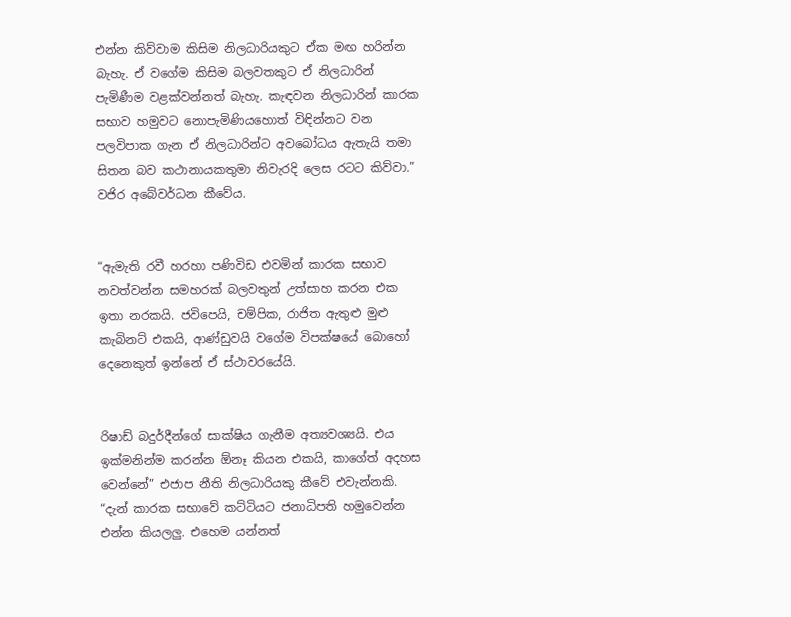එන්න කිව්වාම කිසිම නිලධාරියකුට ඒක මඟ හරින්න බැහැ. ඒ වගේම කිසිම බලවතකුට ඒ නිලධාරින් පැමිණීම වළක්වන්නත් බැහැ. කැඳවන නිලධාරින් කාරක සභාව හමුවට නොපැමිණියහොත් විඳින්නට වන පලවිපාක ගැන ඒ නිලධාරින්ට අවබෝධය ඇතැයි තමා සිතන බව කථානායකතුමා නිවැරදි ලෙස රටට කිව්වා.” වජිර අබේවර්ධන කීවේය.


“ඇමැති රවී හරහා පණිවිඩ එවමින් කාරක සභාව නවත්වන්න සමහරක් බලවතුන් උත්සාහ කරන එක ඉතා නරකයි. ජවිපෙයි, චම්පික, රාජිත ඇතුළු මුළු කැබිනට් එකයි, ආණ්ඩුවයි වගේම විපක්ෂයේ බොහෝ දෙනෙකුත් ඉන්නේ ඒ ස්ථාවරයේයි.


රිෂාඩ් බදුර්දීන්ගේ සාක්ෂිය ගැනීම අත්‍යවශ්‍යයි. එය ඉක්මනින්ම කරන්න ඕනෑ කියන එකයි, කාගේත් අදහස වෙන්නේ” එජාප නීති නිලධාරියකු කීවේ එවැන්නකි.
“දැන් කාරක සභාවේ කට්ටියට ජනාධිපති හමුවෙන්න එන්න කියලලු. එහෙම යන්නත්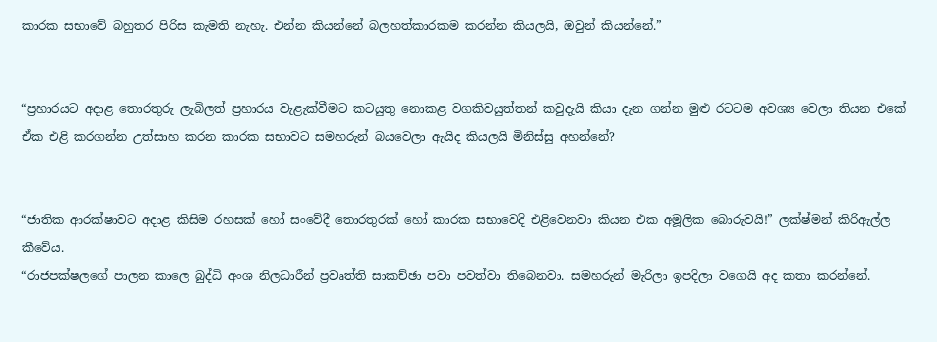කාරක සභාවේ බහුතර පිරිස කැමති නැහැ. එන්න කියන්නේ බලහත්කාරකම කරන්න කියලයි, ඔවුන් කියන්නේ.”


“ප්‍රහාරයට අදාළ තොරතුරු ලැබිලත් ප්‍රහාරය වැළැක්වීමට කටයුතු නොකළ වගකිවයුත්තන් කවුදැයි කියා දැන ගන්න මුළු රටටම අවශ්‍ය වෙලා තියන එකේ ඒක එළි කරගන්න උත්සාහ කරන කාරක සභාවට සමහරුන් බයවෙලා ඇයිද කියලයි මිනිස්සු අහන්නේ?


“ජාතික ආරක්ෂාවට අදාළ කිසිම රහසක් හෝ සංවේදී තොරතුරක් හෝ කාරක සභාවෙදි එළිවෙනවා කියන එක අමූලික බොරුවයි!” ලක්ෂ්මන් කිරිඇල්ල කීවේය.
“රාජපක්ෂලගේ පාලන කාලෙ බුද්ධි අංශ නිලධාරීන් ප්‍රවෘත්ති සාකච්ඡා පවා පවත්වා තිබෙනවා. සමහරුන් මැරිලා ඉපදිලා වගෙයි අද කතා කරන්නේ.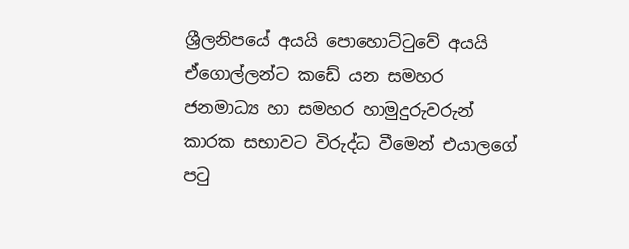ශ්‍රීලනිපයේ අයයි පොහොට්ටුවේ අයයි ඒගොල්ලන්ට කඩේ යන සමහර ජනමාධ්‍ය හා සමහර හාමුදුරුවරුන් කාරක සභාවට විරුද්ධ වීමෙන් එයාලගේ පටු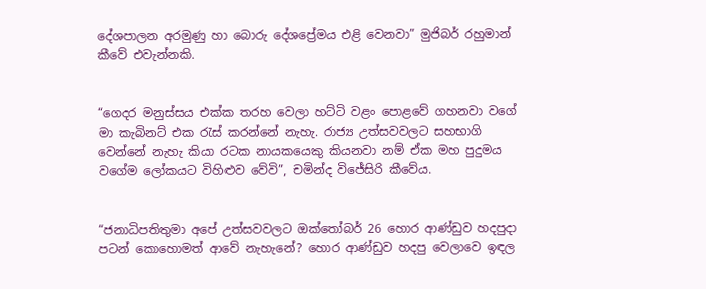දේශපාලන අරමුණු හා බොරු දේශප්‍රේමය එළි වෙනවා” මුජිබර් රහුමාන් කීවේ එවැන්නකි.


“ගෙදර මනුස්සය එක්ක තරහ වෙලා හට්ටි වළං පොළවේ ගහනවා වගේ මා කැබිනට් එක රැස් කරන්නේ නැහැ. රාජ්‍ය උත්සවවලට සහභාගි වෙන්නේ නැහැ කියා රටක නායකයෙකු කියනවා නම් ඒක මහ පුදුමය වගේම ලෝකයට විහිළුව වේවි”, චමින්ද විජේසිරි කීවේය.


“ජනාධිපතිතුමා අපේ උත්සවවලට ඔක්තෝබර් 26 හොර ආණ්ඩුව හදපුදා පටන් කොහොමත් ආවේ නැහැනේ? හොර ආණ්ඩුව හදපු වෙලාවෙ ඉඳල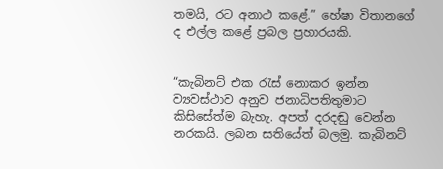තමයි, රට අනාථ කළේ.” හේෂා විතානගේ ද එල්ල කළේ ප්‍රබල ප්‍රහාරයකි.


“කැබිනට් එක රැස් නොකර ඉන්න ව්‍යවස්ථාව අනුව ජනාධිපතිතුමාට කිසිසේත්ම බැහැ. අපත් දරදඬු වෙන්න නරකයි. ලබන සතියේත් බලමු. කැබිනට්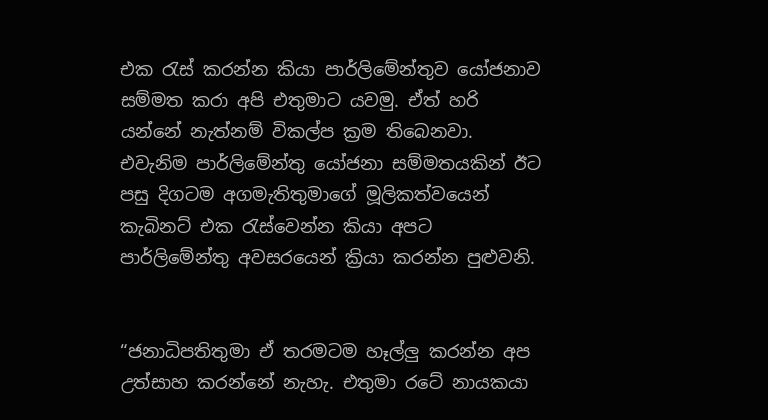එක රැස් කරන්න කියා පාර්ලිමේන්තුව යෝජනාව සම්මත කරා අපි එතුමාට යවමු. ඒත් හරි යන්නේ නැත්නම් විකල්ප ක්‍රම තිබෙනවා. එවැනිම පාර්ලිමේන්තු යෝජනා සම්මතයකින් ඊට පසු දිගටම අගමැතිතුමාගේ මූලිකත්වයෙන් කැබිනට් එක රැස්වෙන්න කියා අපට පාර්ලිමේන්තු අවසරයෙන් ක්‍රියා කරන්න පුළුවනි.


“ජනාධිපතිතුමා ඒ තරමටම හෑල්ලු කරන්න අප උත්සාහ කරන්නේ නැහැ. එතුමා රටේ නායකයා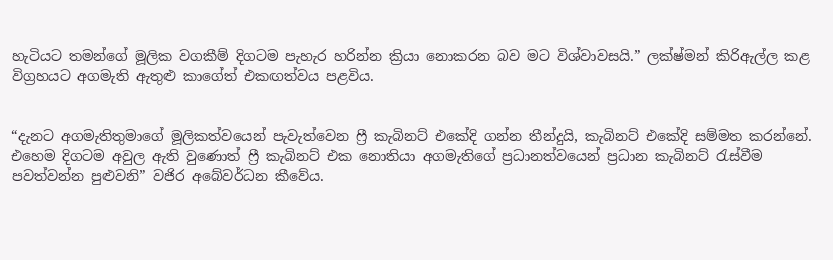හැටියට තමන්ගේ මූලික වගකීම් දිගටම පැහැර හරින්න ක්‍රියා නොකරන බව මට විශ්වාවසයි.” ලක්ෂ්මන් කිරිඇල්ල කළ විග්‍රහයට අගමැති ඇතුළු කාගේත් එකඟත්වය පළවිය.


“දැනට අගමැතිතුමාගේ මූලිකත්වයෙන් පැවැත්වෙන ෆ්‍රී කැබිනට් එකේදි ගන්න තීන්දුයි, කැබිනට් එකේදි සම්මත කරන්නේ. එහෙම දිගටම අවුල ඇති වුණොත් ෆ්‍රී කැබිනට් එක නොතියා අගමැතිගේ ප්‍රධානත්වයෙන් ප්‍රධාන කැබිනට් රැස්වීම පවත්වන්න පුළුවනි” වජිර අබේවර්ධන කීවේය.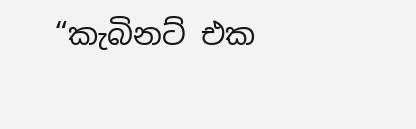“කැබිනට් එක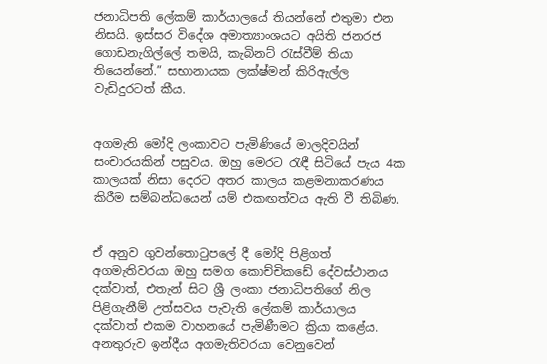ජනාධිපති ලේකම් කාර්යාලයේ තියන්නේ එතුමා එන නිසයි. ඉස්සර විදේශ අමාත්‍යාංශයට අයිති ජනරජ ගොඩනැගිල්ලේ තමයි, කැබිනට් රැස්වීම් තියා තියෙන්නේ.” සභානායක ලක්ෂ්මන් කිරිඇල්ල වැඩිදුරටත් කීය.


අගමැති මෝදි ලංකාවට පැමිණියේ මාලදිවයින් සංචාරයකින් පසුවය. ඔහු මෙරට රැඳී සිටියේ පැය 4ක කාලයක් නිසා දෙරට අතර කාලය කළමනාකරණය කිරීම සම්බන්ධයෙන් යම් එකඟත්වය ඇති වී තිබිණ.


ඒ අනුව ගුවන්තොටුපලේ දී මෝදි පිළිගත් අගමැතිවරයා ඔහු සමග කොච්චිකඩේ දේවස්ථානය දක්වාත්, එතැන් සිට ශ්‍රී ලංකා ජනාධිපතිගේ නිල පිළිගැනීම් උත්සවය පැවැති ලේකම් කාර්යාලය දක්වාත් එකම වාහනයේ පැමිණීමට ක්‍රියා කළේය. අනතුරුව ඉන්දීය අගමැතිවරයා වෙනුවෙන්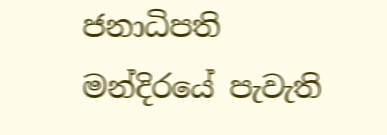ජනාධිපති මන්දිරයේ පැවැති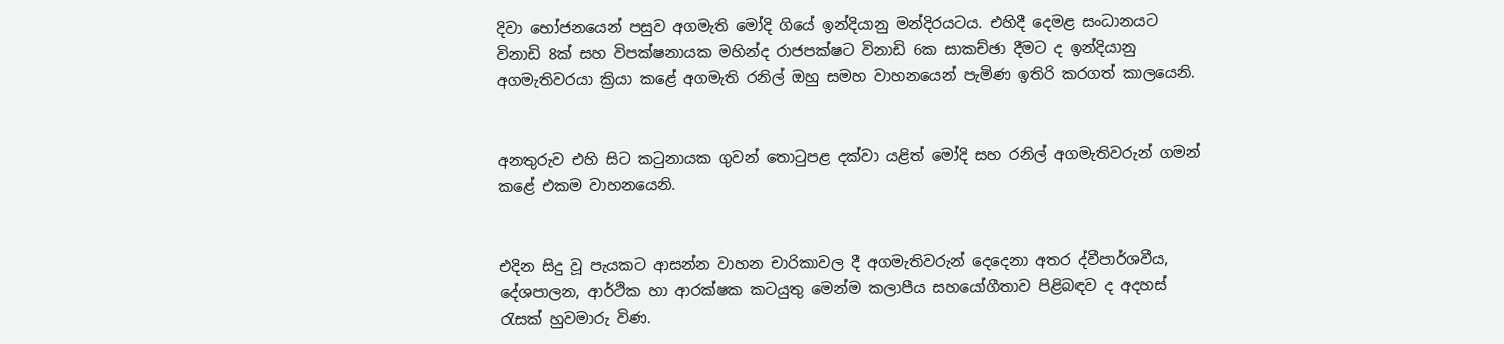දිවා භෝජනයෙන් පසුව අගමැති මෝදි ගියේ ඉන්දියානු මන්දිරයටය. එහිදී දෙමළ සංධානයට විනාඩි 8ක් සහ විපක්ෂනායක මහින්ද රාජපක්ෂට විනාඩි 6ක සාකච්ඡා දීමට ද ඉන්දියානු අගමැතිවරයා ක්‍රියා කළේ අගමැති රනිල් ඔහු සමහ වාහනයෙන් පැමිණ ඉතිරි කරගත් කාලයෙනි.


අනතුරුව එහි සිට කටුනායක ගුවන් තොටුපළ දක්වා යළිත් මෝදි සහ රනිල් අගමැතිවරුන් ගමන් කළේ එකම වාහනයෙනි.


එදින සිදු වූ පැයකට ආසන්න වාහන චාරිකාවල දී අගමැතිවරුන් දෙදෙනා අතර ද්වීපාර්ශවීය, දේශපාලන, ආර්ථික හා ආරක්ෂක කටයුතු මෙන්ම කලාපීය සහයෝගීතාව පිළිබඳව ද අදහස් රැසක් හුවමාරු විණ.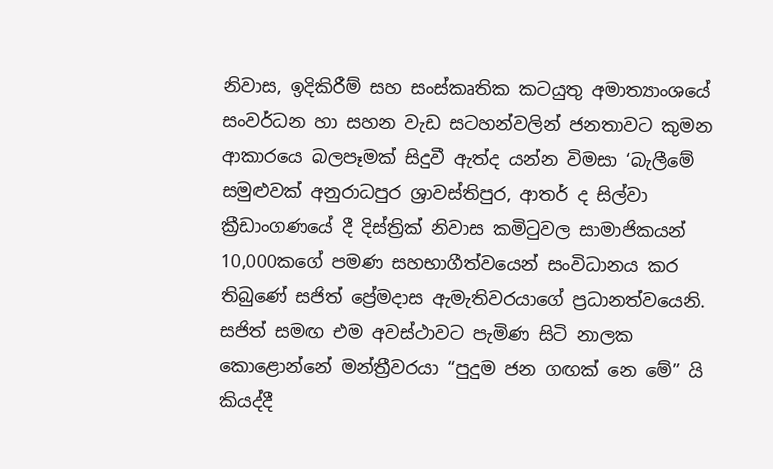නිවාස, ඉදිකිරීම් සහ සංස්කෘතික කටයුතු අමාත්‍යාංශයේ සංවර්ධන හා සහන වැඩ සටහන්වලින් ජනතාවට කුමන ආකාරයෙ බලපෑමක් සිදුවී ඇත්ද යන්න විමසා ‘බැලීමේ සමුළුවක් අනුරාධපුර ශ්‍රාවස්තිපුර, ආතර් ද සිල්වා ක්‍රීඩාංගණයේ දී දිස්ත්‍රික් නිවාස කමිටුවල සාමාජිකයන් 10,000කගේ පමණ සහභාගීත්වයෙන් සංවිධානය කර තිබුණේ සජිත් ප්‍රේමදාස ඇමැතිවරයාගේ ප්‍රධානත්වයෙනි. සජිත් සමඟ එම අවස්ථාවට පැමිණ සිටි නාලක කොළොන්නේ මන්ත්‍රීවරයා “පුදුම ජන ගඟක් නෙ මේ” යි කියද්දී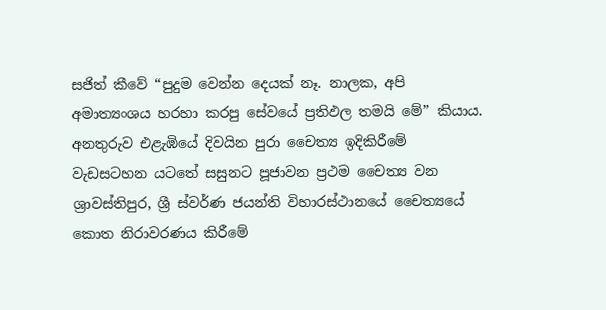සජිත් කීවේ “පුදුම වෙන්න දෙයක් නෑ. නාලක, අපි අමාත්‍යංශය හරහා කරපු සේවයේ ප්‍රතිඵල තමයි මේ” කියාය. අනතුරුව එළැඹියේ දිවයින පුරා චෛත්‍ය ඉදිකිරීමේ වැඩසටහන යටතේ සසුනට පූජාවන ප්‍රථම චෛත්‍ය වන ශ්‍රාවස්තිපුර, ශ්‍රී ස්වර්ණ ජයන්ති විහාරස්ථානයේ චෛත්‍යයේ කොත නිරාවරණය කිරීමේ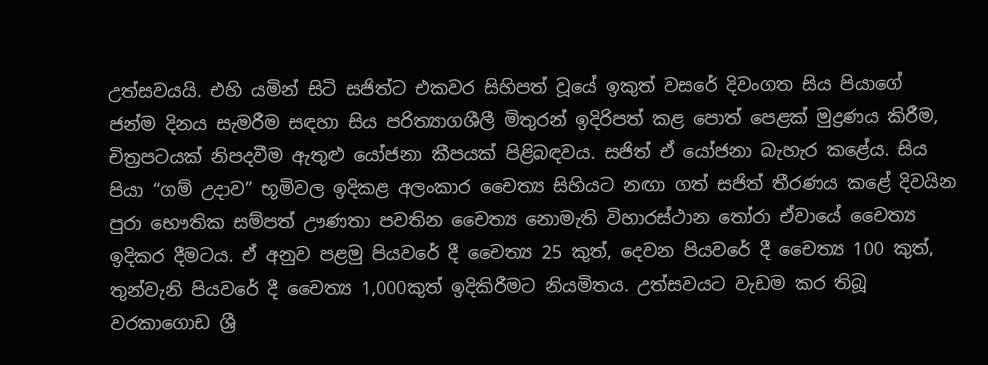උත්සවයයි. එහි යමින් සිටි සජිත්ට එකවර සිහිපත් වූයේ ඉකුත් වසරේ දිවංගත සිය පියාගේ ජන්ම දිනය සැමරීම සඳහා සිය පරිත්‍යාගශීලී මිතුරන් ඉදිරිපත් කළ පොත් පෙළක් මුද්‍රණය කිරීම, චිත්‍රපටයක් නිපදවීම ඇතුළු යෝජනා කීපයක් පිළිබඳවය. සජිත් ඒ යෝජනා බැහැර කළේය. සිය පියා “ගම් උදාව” භූමිවල ඉදිකළ අලංකාර චෛත්‍ය සිහියට නඟා ගත් සජිත් තීරණය කළේ දිවයින පුරා භෞතික සම්පත් ඌණතා පවතින චෛත්‍ය නොමැති විහාරස්ථාන තෝරා ඒවායේ චෛත්‍ය ඉදිකර දීමටය. ඒ අනුව පළමු පියවරේ දී චෛත්‍ය 25 කුත්, දෙවන පියවරේ දී චෛත්‍ය 100 කුත්, තුන්වැනි පියවරේ දී චෛත්‍ය 1,000කුත් ඉදිකිරීමට නියමිතය. උත්සවයට වැඩම කර තිබූ වරකාගොඩ ශ්‍රී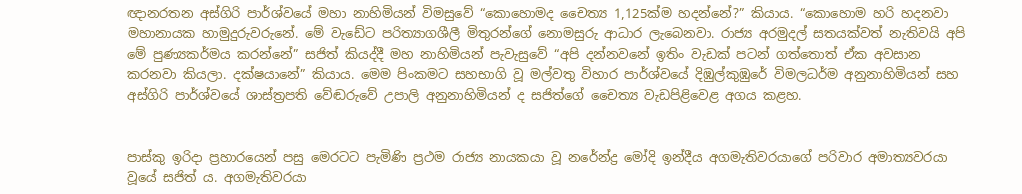ඥානරතන අස්ගිරි පාර්ශ්වයේ මහා නාහිමියන් විමසුවේ “කොහොමද චෛත්‍ය 1,125ක්ම හදන්නේ?” කියාය. “කොහොම හරි හදනවා මහානායක හාමුදුරුවරුනේ. මේ වැඩේට පරිත්‍යාගශීලී මිතුරන්ගේ නොමසුරු ආධාර ලැබෙනවා. රාජ්‍ය අරමුදල් සතයක්වත් නැතිවයි අපි මේ පුණ්‍යකර්මය කරන්නේ” සජිත් කියද්දී මහ නාහිමියන් පැවැසුවේ “අපි දන්නවනේ ඉතිං වැඩක් පටන් ගත්තොත් ඒක අවසාන කරනවා කියලා. දක්ෂයානේ” කියාය. මෙම පිංකමට සහභාගි වූ මල්වතු විහාර පාර්ශ්වයේ දිඹුල්කුඹුරේ විමලධර්ම අනුනාහිමියන් සහ අස්ගිරි පාර්ශ්වයේ ශාස්ත්‍රපති වේඬරුවේ උපාලි අනුනාහිමියන් ද සජිත්ගේ චෛත්‍ය වැඩපිළිවෙළ අගය කළහ.


පාස්කු ඉරිදා ප්‍රහාරයෙන් පසු මෙරටට පැමිණි ප්‍රථම රාජ්‍ය නායකයා වූ නරේන්ද්‍ර මෝදි ඉන්දීය අගමැතිවරයාගේ පරිවාර අමාත්‍යවරයා වූයේ සජිත් ය. අගමැතිවරයා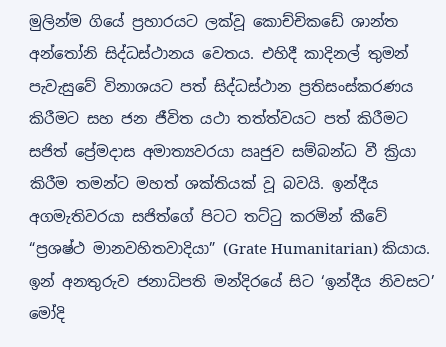මුලින්ම ගියේ ප්‍රහාරයට ලක්වූ කොච්චිකඩේ ශාන්ත අන්තෝනි සිද්ධස්ථානය වෙතය. එහිදී කාදිනල් තුමන් පැවැසුවේ විනාශයට පත් සිද්ධස්ථාන ප්‍රතිසංස්කරණය කිරීමට සහ ජන ජීවිත යථා තත්ත්වයට පත් කිරීමට සජිත් ප්‍රේමදාස අමාත්‍යවරයා ඍජුව සම්බන්ධ වී ක්‍රියා කිරීම තමන්ට මහත් ශක්තියක් වූ බවයි. ඉන්දීය අගමැතිවරයා සජිත්ගේ පිටට තට්ටු කරමින් කීවේ “ප්‍රශෂ්ථ මානවහිතවාදියා” (Grate Humanitarian) කියාය. ඉන් අනතුරුව ජනාධිපති මන්දිරයේ සිට ‘ඉන්දීය නිවසට’ මෝදි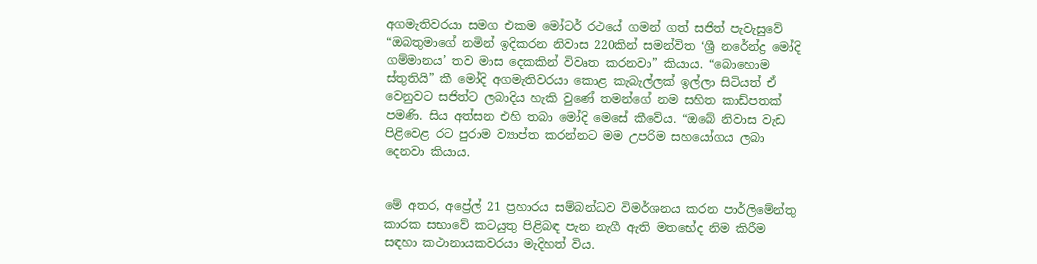අගමැතිවරයා සමග එකම මෝටර් රථයේ ගමන් ගත් සජිත් පැවැසුවේ “ඔබතුමාගේ නමින් ඉදිකරන නිවාස 220කින් සමන්විත ‘ශ්‍රී නරේන්ද්‍ර මෝදි ගම්මානය’ තව මාස දෙකකින් විවෘත කරනවා” කියාය. “බොහොම ස්තුතියි” කී මෝදි අගමැතිවරයා කොළ කැබැල්ලක් ඉල්ලා සිටියත් ඒ වෙනුවට සජිත්ට ලබාදිය හැකි වුණේ තමන්ගේ නම සහිත කාඩ්පතක් පමණි. සිය අත්සන එහි තබා මෝදි මෙසේ කීවේය. “ඔබේ නිවාස වැඩ පිළිවෙළ රට පුරාම ව්‍යාප්ත කරන්නට මම උපරිම සහයෝගය ලබා දෙනවා කියාය.


මේ අතර, අප්‍රේල් 21 ප්‍රහාරය සම්බන්ධව විමර්ශනය කරන පාර්ලිමේන්තු කාරක සභාවේ කටයුතු පිළිබඳ පැන නැගී ඇති මතභේද නිම කිරීම සඳහා කථානායකවරයා මැදිහත් විය.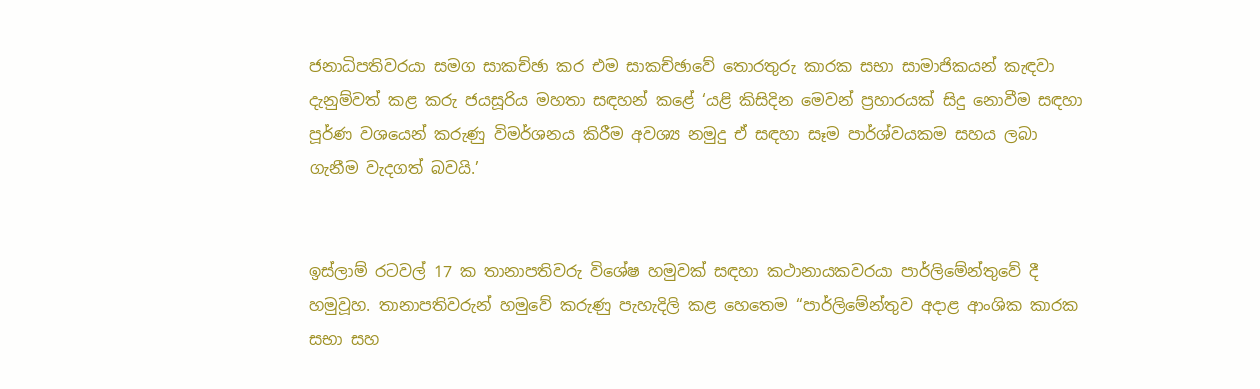ජනාධිපතිවරයා සමග සාකච්ඡා කර එම සාකච්ඡාවේ තොරතුරු කාරක සභා සාමාජිකයන් කැඳවා දැනුම්වත් කළ කරු ජයසූරිය මහතා සඳහන් කළේ ‘යළි කිසිදින මෙවන් ප්‍රහාරයක් සිදු නොවීම සඳහා පූර්ණ වශයෙන් කරුණු විමර්ශනය කිරීම අවශ්‍ය නමුදු ඒ සඳහා සෑම පාර්ශ්වයකම සහය ලබා ගැනීම වැදගත් බවයි.’


ඉස්ලාම් රටවල් 17 ක තානාපතිවරු විශේෂ හමුවක් සඳහා කථානායකවරයා පාර්ලිමේන්තුවේ දී හමුවූහ. තානාපතිවරුන් හමුවේ කරුණු පැහැදිලි කළ හෙතෙම “පාර්ලිමේන්තුව අදාළ ආංශික කාරක සභා සහ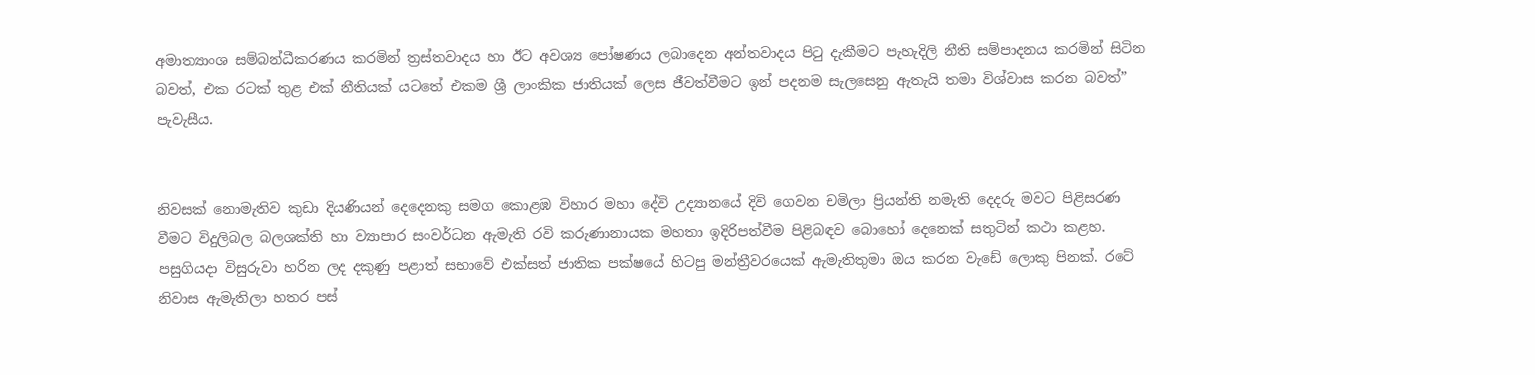අමාත්‍යාංශ සම්බන්ධීකරණය කරමින් ත්‍රස්තවාදය හා ඊට අවශ්‍ය පෝෂණය ලබාදෙන අන්තවාදය පිටු දැකීමට පැහැදිලි නීති සම්පාදනය කරමින් සිටින බවත්, එක රටක් තුළ එක් නීතියක් යටතේ එකම ශ්‍රී ලාංකික ජාතියක් ලෙස ජීවත්වීමට ඉන් පදනම සැලසෙනු ඇතැයි තමා විශ්වාස කරන බවත්” පැවැසීය.


නිවසක් නොමැතිව කුඩා දියණියන් දෙදෙනකු සමග කොළඹ විහාර මහා දේවි උද්‍යානයේ දිවි ගෙවන චමිලා ප්‍රියන්ති නමැති දෙදරු මවට පිළිසරණ වීමට විදුලිබල බලශක්ති හා ව්‍යාපාර සංවර්ධන ඇමැති රවි කරුණානායක මහතා ඉදිරිපත්වීම පිළිබඳව බොහෝ දෙනෙක් සතුටින් කථා කළහ. පසුගියදා විසුරුවා හරින ලද දකුණු පළාත් සභාවේ එක්සත් ජාතික පක්ෂයේ හිටපු මන්ත්‍රීවරයෙක් ඇමැතිතුමා ඔය කරන වැඩේ ලොකු පිනක්. රටේ නිවාස ඇමැතිලා හතර පස්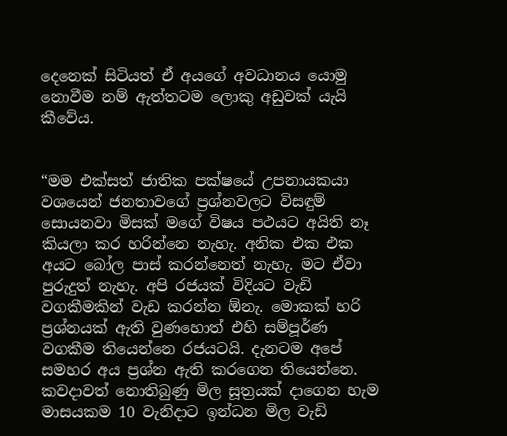දෙනෙක් සිටියත් ඒ අයගේ අවධානය යොමු නොවීම නම් ඇත්තටම ලොකු අඩුවක් යැයි කීවේය.


“මම එක්සත් ජාතික පක්ෂයේ උපනායකයා වශයෙන් ජනතාවගේ ප්‍රශ්නවලට විසඳුම් සොයනවා මිසක් මගේ විෂය පථයට අයිති නෑ කියලා කර හරින්නෙ නැහැ. අනික එක එක අයට බෝල පාස් කරන්නෙත් නැහැ. මට ඒවා පුරුදුත් නැහැ. අපි රජයක් විදියට වැඩි වගකීමකින් වැඩ කරන්න ඕනැ. මොකක් හරි ප්‍රශ්නයක් ඇති වුණහොත් එහි සම්පූර්ණ වගකීම තියෙන්නෙ රජයටයි. දැනටම අපේ සමහර අය ප්‍රශ්න ඇති කරගෙන තියෙන්නෙ. කවදාවත් නොතිබුණු මිල සූත්‍රයක් දාගෙන හැම මාසයකම 10 වැනිදාට ඉන්ධන මිල වැඩි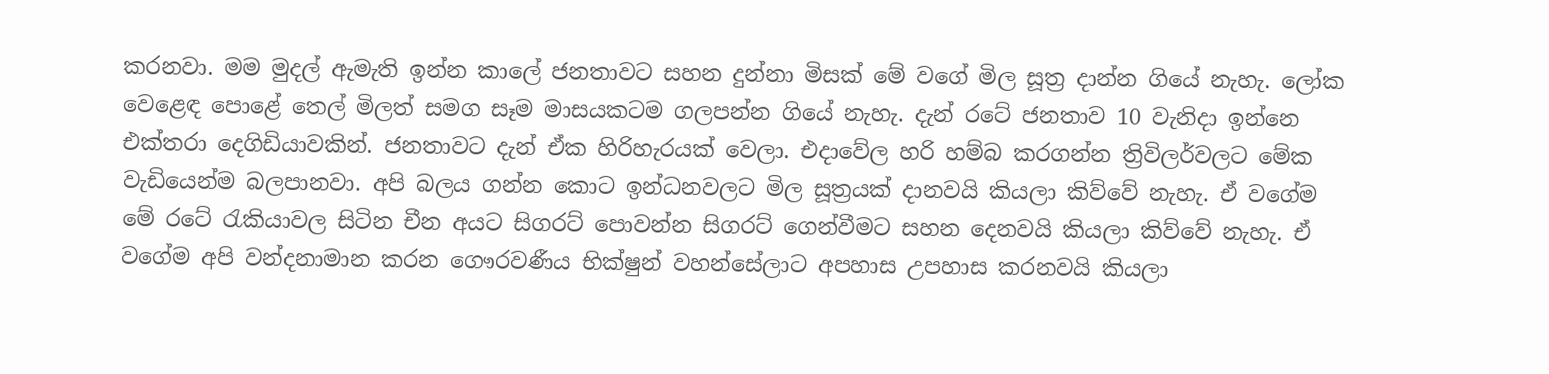කරනවා. මම මුදල් ඇමැති ඉන්න කාලේ ජනතාවට සහන දුන්නා මිසක් මේ වගේ මිල සූත්‍ර දාන්න ගියේ නැහැ. ලෝක වෙළෙඳ පොළේ තෙල් මිලත් සමග සෑම මාසයකටම ගලපන්න ගියේ නැහැ. දැන් රටේ ජනතාව 10 වැනිදා ඉන්නෙ එක්තරා දෙගිඩියාවකින්. ජනතාවට දැන් ඒක හිරිහැරයක් වෙලා. එදාවේල හරි හම්බ කරගන්න ත්‍රිවිලර්වලට මේක වැඩියෙන්ම බලපානවා. අපි බලය ගන්න කොට ඉන්ධනවලට මිල සූත්‍රයක් දානවයි කියලා කිව්වේ නැහැ. ඒ වගේම මේ රටේ රැකියාවල සිටින චීන අයට සිගරට් පොවන්න සිගරට් ගෙන්වීමට සහන දෙනවයි කියලා කිව්වේ නැහැ. ඒ වගේම අපි වන්දනාමාන කරන ගෞරවණීය භික්ෂුන් වහන්සේලාට අපහාස උපහාස කරනවයි කියලා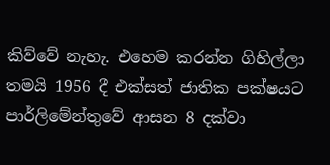කිව්වේ නැහැ. එහෙම කරන්න ගිහිල්ලා තමයි 1956 දී එක්සත් ජාතික පක්ෂයට පාර්ලිමේන්තුවේ ආසන 8 දක්වා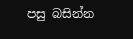පසු බසින්න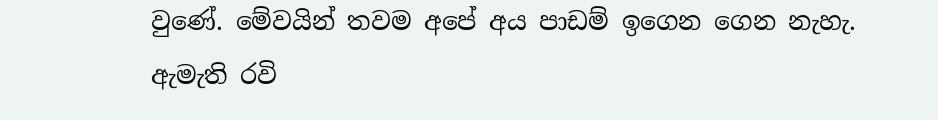වුණේ. මේවයින් තවම අපේ අය පාඩම් ඉගෙන ගෙන නැහැ. ඇමැති රවි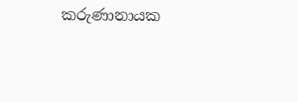කරුණානායක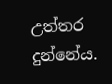උත්තර දුන්නේය.